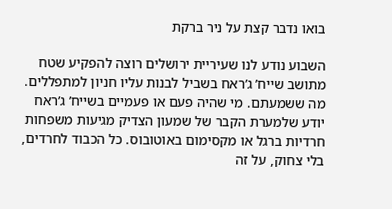בואו נדבר קצת על ניר ברקת

השבוע נודע לנו שעיריית ירושלים רוצה להפקיע שטח מתושב שייח’ ג’ראח בשביל לבנות עליו חניון למתפללים. מה ששמעתם. מי שהיה פעם או פעמיים בשייח’ ג’ראח יודע שלמערת הקבר של שמעון הצדיק מגיעות משפחות חרדיות ברגל או מקסימום באוטובוס. כל הכבוד לחרדים, בלי צחוק, על זה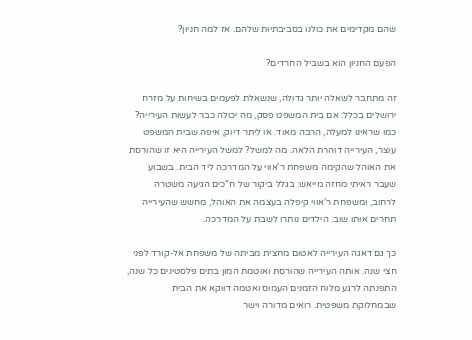שהם מקדימים את כולנו בסביבתיות שלהם. אז למה חניון?

הפעם החניון הוא בשביל החרדים?

זה מתחבר לשאלה יותר גדולה, שנשאלת לפעמים בשיחות על מזרח ירושלים בכלל: אם בית המשפט פסק, מה יכולה כבר לעשות העירייה? כמו שראינו למעלה, הרבה מאוד. או ליתר דיוק, איפה שבית המשפט עוצר, העירייה דוהרת הלאה. מה למשל? למשל העירייה היא זו שהורסת את האוהל שהקימה משפחת ר’אווי על המדרכה ליד הבית. בשבוע שעבר ראיתי מחזה מייאש: בגלל ביקור של ח”כים הגיעה משטרה לרחוב, ומשפחת ר’אווי קיפלה בעצמה את האוהל, מחשש שהעירייה תחרים אותו שוב. הילדים נותרו לשבת על המדרכה.

כך גם דאגה העירייה לאטום מחצית מביתה של משפחת אל-קורד לפני חצי שנה. אותה העירייה שהורסת ואוטמת המון בתים פלסטינים כל שנה, התפנתה לרגע מלוח הזמנים העמוס ואטמה דווקא את הבית שבמחלוקת משפטית. רואים מדורה וישר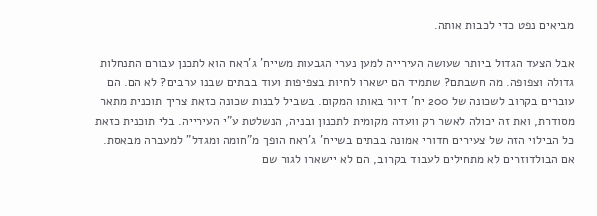מביאים נפט כדי לכבות אותה.

אבל הצעד הגדול ביותר שעושה העירייה למען נערי הגבעות משייח’ ג’ראח הוא לתכנן עבורם התנחלות גדולה וצפופה. מה חשבתם? שתמיד הם ישארו לחיות בצפיפות ועוד בבתים שבנו ערבים? לא הם. הם עוברים בקרוב לשכונה של 200 יח’ דיור באותו המקום. בשביל לבנות שכונה כזאת צריך תוכנית מתאר מסודרת, ואת זה יכולה לאשר רק וועדה מקומית לתכנון ובניה, הנשלטת ע”י העירייה. בלי תוכנית כזאת כל הבילוי הזה של צעירים חדורי אמונה בבתים בשייח’ ג’ראח הופך מ”חומה ומגדל” למעברה מבאסת. אם הבולדוזרים לא מתחילים לעבוד בקרוב, הם לא יישארו לגור שם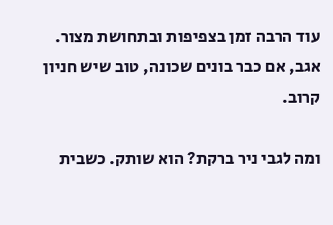עוד הרבה זמן בצפיפות ובתחושת מצור. אגב, אם כבר בונים שכונה, טוב שיש חניון קרוב.

ומה לגבי ניר ברקת? הוא שותק. כשבית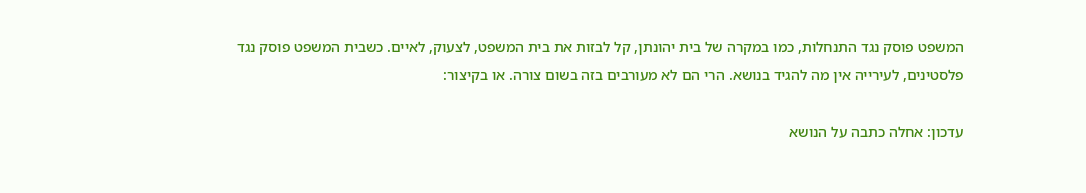המשפט פוסק נגד התנחלות, כמו במקרה של בית יהונתן, קל לבזות את בית המשפט, לצעוק, לאיים. כשבית המשפט פוסק נגד פלסטינים, לעירייה אין מה להגיד בנושא. הרי הם לא מעורבים בזה בשום צורה. או בקיצור:

עדכון: אחלה כתבה על הנושא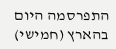התפרסמה היום בהארץ (חמישי)